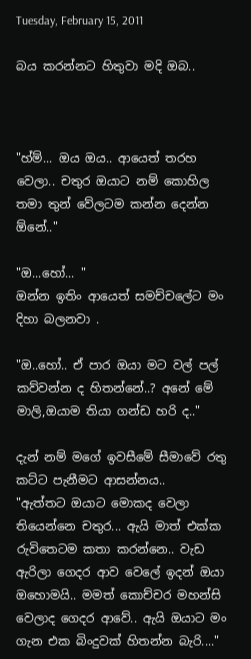Tuesday, February 15, 2011

බය කරන්නට හිතුවා මදි ඔබ..



"හ්ම්... ඔය ඔය.. ආයෙත් තරහ වෙලා.. චතුර ඔයාට නම් කොහිල තමා තුන් වේලටම කන්න දෙන්න ඕනේ.."

"ඔ...හෝ... "
ඔන්න ඉතිං ආයෙත් සමච්චලේට මං දිහා බලනවා .

"ඔ..හෝ.. ඒ පාර ඔයා මට වල් පල් කව්වන්න ද හිතන්නේ..? අනේ මේ මාලි,ඔයාම තියා ගන්ඩ හරි ද.."

දැන් නම් මගේ ඉවසීමේ සීමාවේ රතු කට්ට පැනීමට ආසන්නය..
"ඇත්තට ඔයාට මොකද වෙලා තියෙන්නෙ චතුර... ඇයි මාත් එක්ක රුවිතෙටම කතා කරන්නෙ.. වැඩ ඇරිලා ගෙදර ආව වෙලේ ඉදන් ඔයා ඔහොමයි.. මමත් කොච්චර මහන්සි වෙලාද ගෙදර ආවේ.. ඇයි ඔයාට මං ගැන එක බිංදුවක් හිතන්න බැරි...."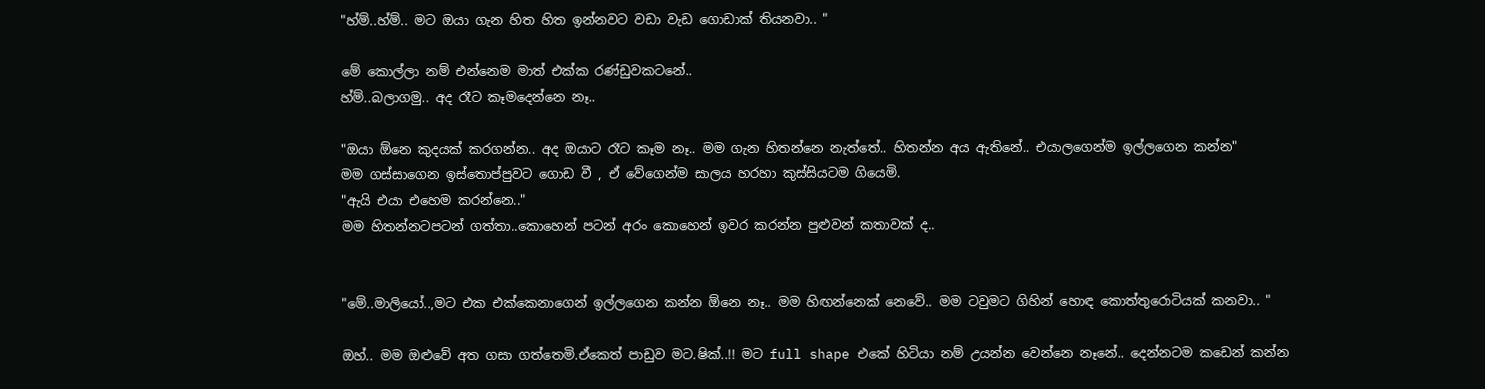"හ්ම්..හ්ම්.. මට ඔයා ගැන හිත හිත ඉන්නවට වඩා වැඩ ගොඩාක් තියනවා.. "

මේ කොල්ලා නම් එන්නෙම මාත් එක්ක රණ්ඩුවකටනේ..
හ්ම්..බලාගමු.. අද රෑට කෑමදෙන්නෙ නෑ..

"ඔයා ඕනෙ කුදයක් කරගන්න.. අද ඔයාට රෑට කෑම නෑ.. මම ගැන හිතන්නෙ නැත්තේ.. හිතන්න අය ඇතිනේ.. එයාලගෙන්ම ඉල්ලගෙන කන්න"
මම ගස්සාගෙන ඉස්තොප්පුවට ගොඩ වී , ඒ වේගෙන්ම සාලය හරහා කුස්සියටම ගියෙමි.
"ඇයි එයා එහෙම කරන්නෙ.."
මම හිතන්නටපටන් ගත්තා..කොහෙන් පටන් අරං කොහෙන් ඉවර කරන්න පුළුවන් කතාවක් ද..


"මේ..මාලි‍යෝ..,මට එක එක්කෙනාගෙන් ඉල්ලගෙන කන්න ඕනෙ නෑ.. මම හිඟන්නෙක් නෙවේ.. මම ටවුමට ගිහින් හොඳ කොත්තුරොටියක් කනවා.. "

ඔහ්.. මම ඔළුවේ අත ගසා ගත්තෙමි.ඒකෙත් පාඩුව මට.ෂික්..!! මට full shape එකේ හිටියා නම් උයන්න වෙන්නෙ නෑනේ.. දෙන්නටම කඩෙන් කන්න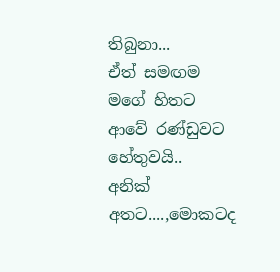තිබුනා...
ඒත් සමඟම මගේ හිතට ආවේ රණ්ඩුවට හේතුවයි..
අනික් අතට....,මොකටද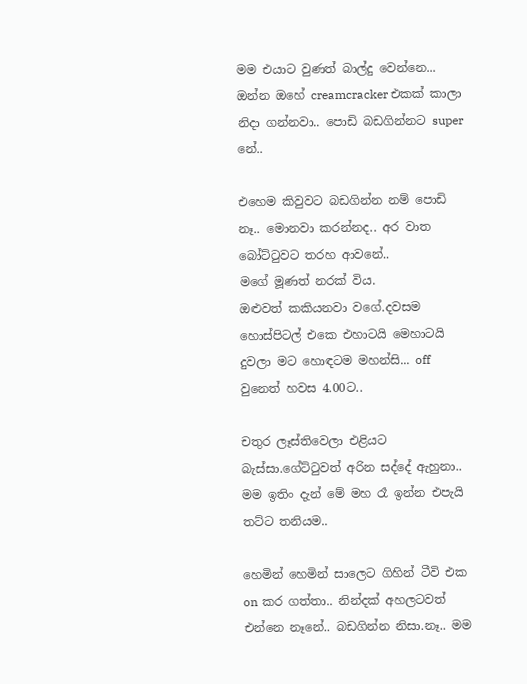මම එයාට වුණත් බාල්දු වෙන්නෙ... ඔන්න ඔහේ creamcracker එකක් කාලා නිදා ගන්නවා.. පොඩි බඩගින්නට super නේ..

එහෙම කිවුවට බඩගින්න නම් පොඩි නෑ.. මොනවා කරන්නද.. අර වාත බෝට්ටුවට තරහ ආවනේ..
මගේ මූණත් නරක් විය.
ඔළුවත් කකියනවා වගේ.දවසම හොස්පිටල් එකෙ එහාටයි මෙහාටයි දුවලා මට හොඳටම මහන්සි... off වුනෙත් හවස 4.00ට..

චතුර ලෑස්තිවෙලා එළියට බැස්සා.ගේට්ටුවත් අරින සද්දේ ඇහුනා.. මම ඉතිං දැන් මේ මහ රෑ ඉන්න එපැයි තට්ට තනියම..

හෙමින් හෙමින් සාලෙට ගිහින් ටීවි එක on කර ගත්තා.. නින්දක් අහලටවත් එන්නෙ නෑනේ.. බඩගින්න නිසා.නෑ.. මම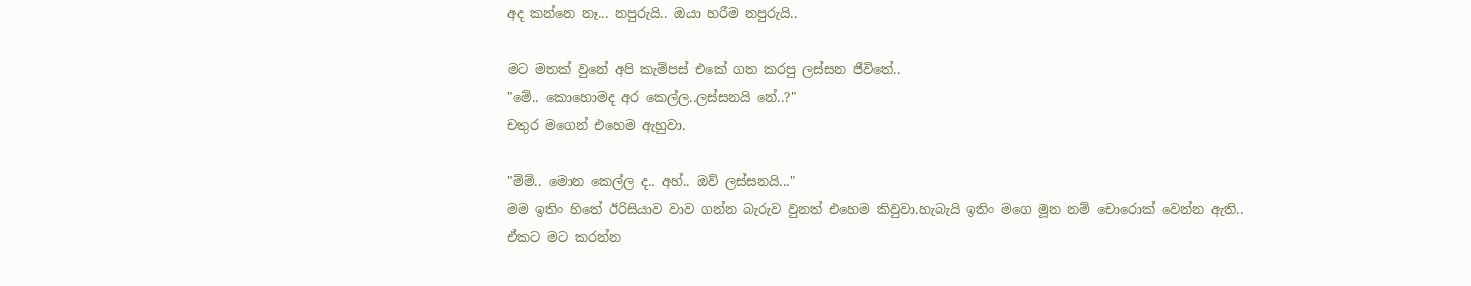අද කන්නෙ නෑ... නපුරුයි.. ඔයා හරීම නපුරුයි..

මට මතක් වුනේ අපි කැම්පස් එකේ ගත කරපු ලස්සන ජීවිතේ..
"මේ.. කොහොමද අර කෙල්ල..ලස්සනයි නේ..?"
චතුර මගෙන් එහෙම ඇහුවා.

"ම්ම්.. මොන කෙල්ල ද.. අහ්.. ඔව් ලස්සනයි..."
මම ඉතිං හිතේ ඊරිසියාව වාව ගන්න බැරුව වුනත් එහෙම කිවුවා.හැබැයි ඉතිං මගෙ මූන නම් චොරොක් වෙන්න ඇති.. ඒකට මට කරන්න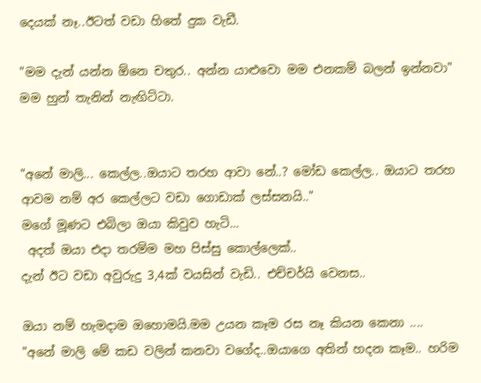දෙයක් නෑ..ඊටත් වඩා හිතේ දුක වැඩී.

"මම දැන් යන්න ඕනෙ චතුර.. අන්න යාළුවො මම එනකම් බලන් ඉන්නවා"
මම හුන් තැනින් නැඟිට්ටා.


"අනේ මාලි... කෙල්ල..ඔයාට තරහ ආවා නේ..? මෝඩ කෙල්ල.. ඔයාට තරහ ආවම නම් අර කෙල්ලට වඩා ගොඩාක් ලස්සනයි.."
මගේ මූණට එබිලා ඔයා කිවුව හැටි...
 අදත් ඔයා එදා තරම්ම මහ පිස්සු කොල්ලෙක්..
දැන් ඊට වඩා අවුරුදු 3,4ක් වයසින් වැඩි.. එච්චර්යි වෙනස..

ඔයා නම් හැමදාම ඔහොමයි.මම උයන කෑම රස නෑ කියන කෙනා ....
"අනේ මාලි මේ කඩ වලින් කනවා වගේද..ඔයාගෙ අතින් හදන කෑම.. හරිම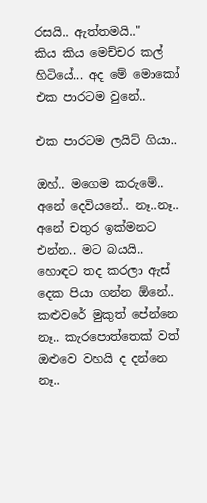රසයි.. ඇත්තමයි.."
කිය කිය මෙච්චර කල් හිටියේ... අද මේ මොකෝ එක පාරටම වුනේ..

එක පාරටම ලයිට් ගියා..

ඔහ්.. මගෙම කරුමේ.. අනේ දෙවියනේ.. නෑ..නෑ.. අනේ චතුර ඉක්මනට එන්න.. මට බයයි.. හොඳට තද කරලා ඇස් දෙක පියා ගන්න ඕනේ.. කළුවරේ මුකුත් පේන්නෙ නෑ.. කැරපොත්තෙක් වත් ඔළුවෙ වහයි ද දන්නෙ නෑ..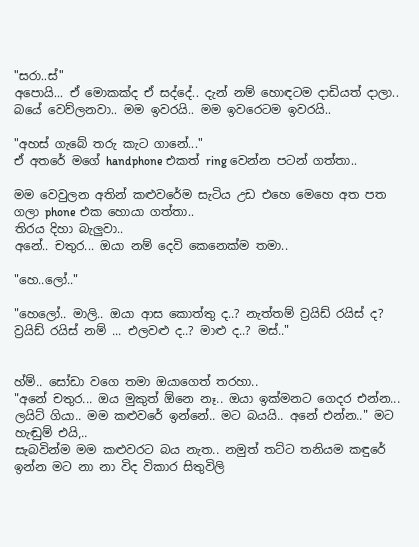"සරා..ස්"
අපොයි... ඒ මොකක්ද ඒ සද්දේ.. දැන් නම් හොඳටම දාඩියත් දාලා.. බයේ වෙව්ලනවා.. මම ඉවරයි.. මම ඉවරෙටම ඉවරයි..

"අහස් ගැබේ තරු කැට ගානේ..."
ඒ අතරේ මගේ handphone එකත් ring වෙන්න පටන් ගත්තා..

මම වෙවුලන අතින් කළුවරේම සැටිය උඩ එහෙ මෙහෙ අත පත ගලා phone එක හොයා ගත්තා..
තිරය දිහා බැලුවා..
අනේ.. චතුර... ඔයා නම් දෙවි කෙනෙක්ම තමා..

"හෙ..ලෝ.."

"හෙලෝ.. මාලි.. ඔයා ආස කොත්තු ද..? නැත්තම් ව්‍රයිඩ් රයිස් ද? ව්‍රයිඩ් රයිස් නම් ... එලවළු ද..? මාළු ද..? මස්.."


හ්ම්.. සෝඩා වගෙ තමා ඔයාගෙත් තරහා..
"අනේ චතුර... ඔය මුකුත් ඕනෙ නෑ.. ඔයා ඉක්මනට ගෙදර එන්න... ලයිට් ගියා.. මම කළුවරේ ඉන්නේ.. මට බයයි.. අනේ එන්න.." මට හැඬුම් එයි,..
සැබවින්ම මම කළුවරට බය නැත.. නමුත් තට්ට තනියම කඳුරේ ඉන්න මට නා නා විද විකාර සිතුවිලි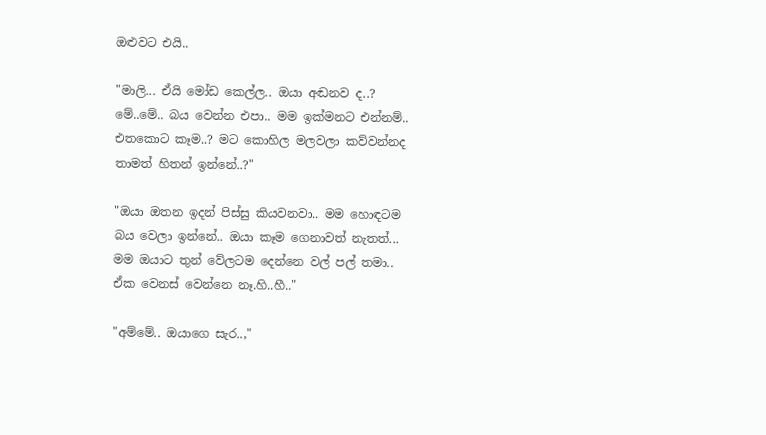ඔළුවට එයි..

"මාලි... ඒයි මෝඩ කෙල්ල.. ඔයා අඬනව ද..? මේ..මේ.. බය වෙන්න එපා.. මම ඉක්මනට එන්නම්.. එතකොට කෑම..? මට කොහිල මලවලා කව්වන්නද තාමත් හිතන් ඉන්නේ..?"

"ඔයා ඔතන ඉදන් පිස්සු කියවනවා.. මම හොඳටම බය වෙලා ඉන්නේ.. ඔයා කෑම ගෙනාවත් නැතත්... මම ඔයාට තුන් වේලටම දෙන්නෙ වල් පල් තමා.. ඒක වෙනස් වෙන්නෙ නෑ.හි..හී.."

"අම්මේ.. ඔයාගෙ සැර..,"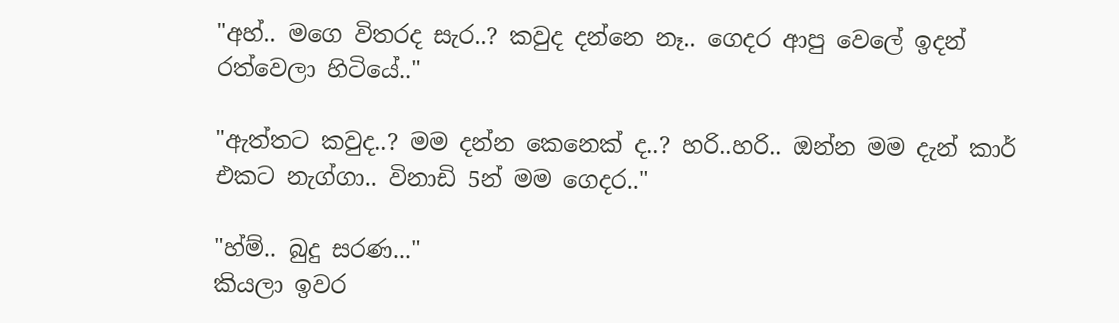"අහ්.. මගෙ විතරද සැර..? කවුද දන්නෙ නෑ.. ගෙදර ආපු වෙලේ ඉදන් රත්වෙලා හිටියේ.."

"ඇත්තට කවුද..? මම දන්න කෙනෙක් ද..? හරි..හරි.. ඔන්න මම දැන් කාර් එකට නැග්ගා.. විනාඩි 5න් මම ගෙදර.."

"හ්ම්.. බුදු සරණ..."
කියලා ඉවර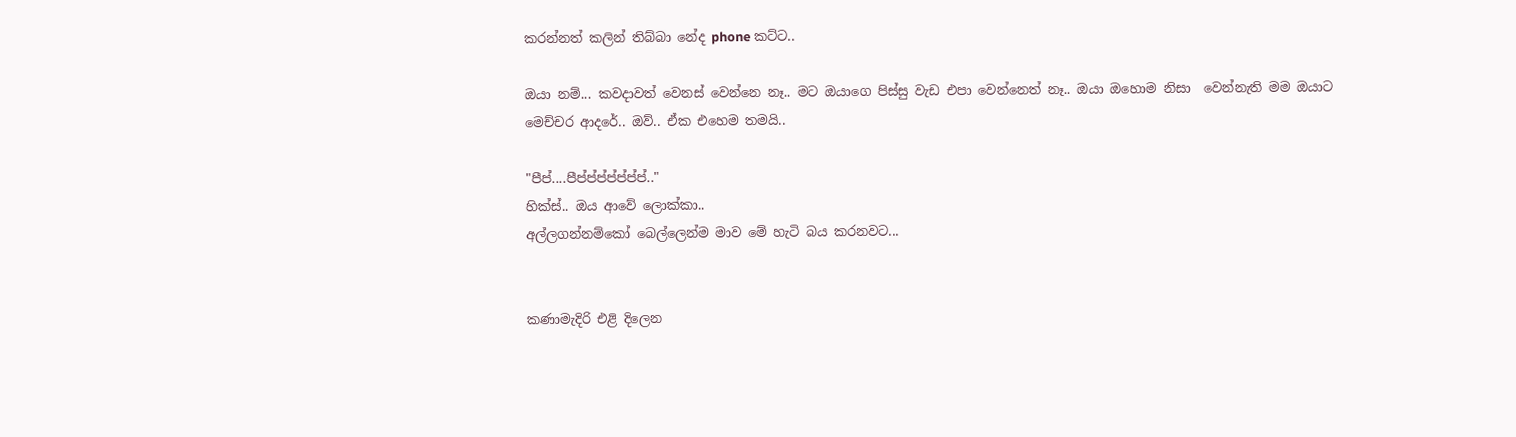කරන්නත් කලින් තිබ්බා නේද phone කට්ට..

ඔයා නම්... කවදාවත් වෙනස් වෙන්නෙ නෑ.. මට ඔයාගෙ පිස්සු වැඩ එපා වෙන්නෙත් නෑ.. ඔයා ඔහොම නිසා  වෙන්නැති මම ඔයාට මෙච්චර ආදරේ.. ඔව්.. ඒක එහෙම තමයි..

"පීප්....පීප්ප්ප්ප්ප්ප්ප්.."
හික්‍‍ස්.. ඔය ආවේ ලොක්කා..
අල්ලගන්නම්කෝ බෙල්ලෙන්ම මාව මේ හැටි බය කරනවට...


කණාමැදිරි එළි දිලෙන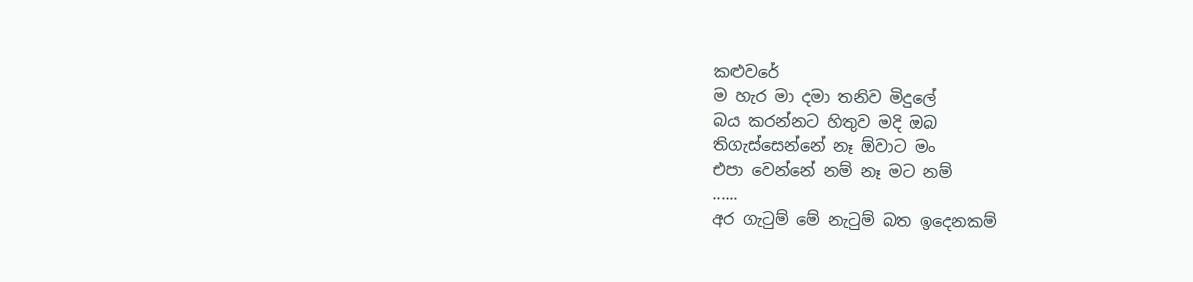කළුවරේ
ම හැර මා දමා තනිව මිදුලේ
බය කරන්නට හිතුව මදි ඔබ
තිගැස්සෙන්නේ නෑ ඕවාට මං
එපා වෙන්නේ නම් නෑ මට නම්
......
අර ගැටුම් මේ නැටුම් බත ඉදෙනකම්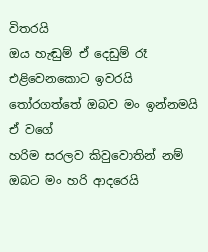විතරයි
ඔය හැඬුම් ඒ දෙඩුම් රෑ එළිවෙනකොට ඉවරයි
තෝරගත්තේ ඔබව මං ඉන්නමයි ඒ වගේ
හරිම සරලව කිවුවොතින් නම් ඔබට මං හරි ආදරෙයි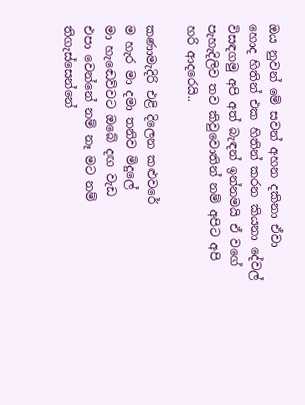ඔය නුවන් මේ සවන් අහන දකිනා ඒවා
හොද හිතින් එක හිතින් කරන කියනා දේවල්
විසඳගමු අපි අත් බැඳන් ඉන්නමයි ඒ වගේ
පැහැදිලිව තව කිවුවොතින් නම් අපිට අපි හරි ආදරෙයි..

කණාමැදිරි එළි දිලෙන කළුවරේ
ම හැර මා දමා තනිව මිදුලේ
මා හැඬෙව්වට ඔබේ දඟ වැඩ
එපා වෙන්නේ නම් නෑ මට නම්
තිගැස්සෙන්නේ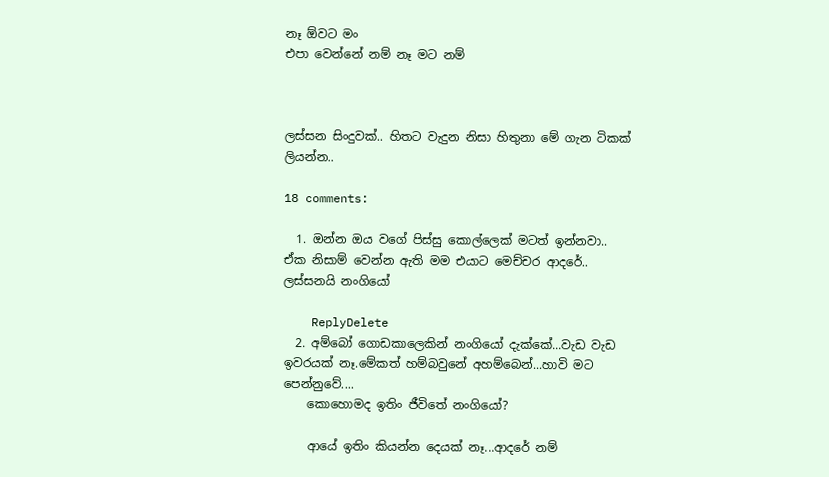නෑ ඕවට මං
එපා වෙන්නේ නම් නෑ මට නම්



ලස්සන සිංදුවක්.. හිතට වැදුන නිසා හිතුනා මේ ගැන ටිකක් ලියන්න..

18 comments:

  1. ඔන්න ඔය වගේ පිස්සු කොල්ලෙක් මටත් ඉන්නවා.. ඒක නිසාම් වෙන්න ඇති මම එයාට මෙච්චර ආදරේ.. ලස්සනයි නංගියෝ

    ReplyDelete
  2. අම්බෝ ගොඩකාලෙකින් නංගියෝ දැක්කේ...වැඩ වැඩ ඉවරයක් නෑ.මේකත් හම්බවුනේ අහම්බෙන්...හාවි මට පෙන්නුවේ....
    කොහොමද ඉතිං ජීවිතේ නංගියෝ?

    ආයේ ඉතිං කියන්න දෙයක් නෑ...ආදරේ නම්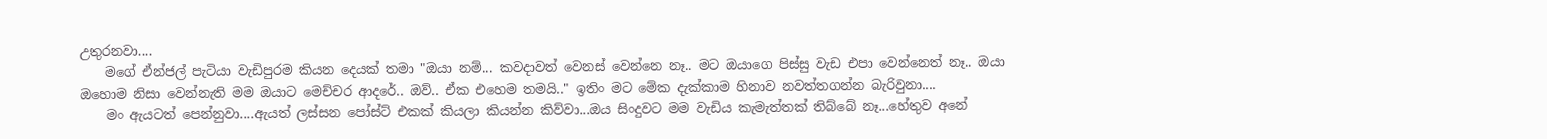උතුරනවා....
    මගේ ඒන්ජල් පැටියා වැඩිපුරම කියන දෙයක් තමා "ඔයා නම්... කවදාවත් වෙනස් වෙන්නෙ නෑ.. මට ඔයාගෙ පිස්සු වැඩ එපා වෙන්නෙත් නෑ.. ඔයා ඔහොම නිසා වෙන්නැති මම ඔයාට මෙච්චර ආදරේ.. ඔව්.. ඒක එහෙම තමයි.." ඉතිං මට මේක දැක්කාම හිනාව නවත්තගන්න බැරිවුනා....
    මං ඇයටත් පෙන්නුවා....ඇයත් ලස්සන පෝස්ට් එකක් කියලා කියන්න කිව්වා...ඔය සිංදුවට මම වැඩිය කැමැත්තක් තිබ්බේ නෑ...හේතුව අනේ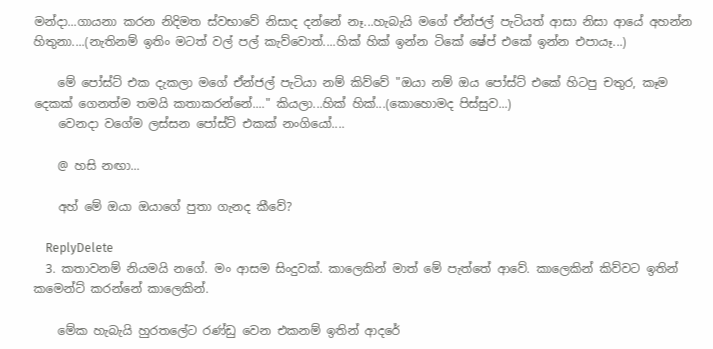මන්දා...ගායනා කරන නිදිමත ස්වභාවේ නිසාද දන්නේ නෑ...හැබැයි මගේ ඒන්ජල් පැටියත් ආසා නිසා ආයේ අහන්න හිතුනා....(නැතිනම් ඉතිං මටත් වල් පල් කැව්වොත්....හික් හික් ඉන්න ටිකේ ෂේප් එකේ ඉන්න එපායෑ...)

    මේ පෝස්ට් එක දැකලා මගේ ඒන්ජල් පැටියා නම් කිව්වේ "ඔයා නම් ඔය පෝස්ට් එකේ හිටපු චතුර, කෑම දෙකක් ගෙනත්ම තමයි කතාකරන්නේ...." කියලා...හික් හික්...(කොහොමද පිස්සුව...)
    වෙනදා වගේම ලස්සන පෝස්ට් එකක් නංගියෝ....

    @ හසි නඟා...

    අහ් මේ ඔයා ඔයාගේ පුතා ගැනද කීවේ?

    ReplyDelete
  3. කතාවනම් නියමයි නගේ. මං ආසම සිංදුවක්. කාලෙකින් මාත් මේ පැත්තේ ආවේ. කාලෙකින් කිව්වට ඉතින් කමෙන්ට් කරන්නේ කාලෙකින්.

    මේක හැබැයි හුරතලේට රණ්ඩු වෙන එකනම් ඉතින් ආදරේ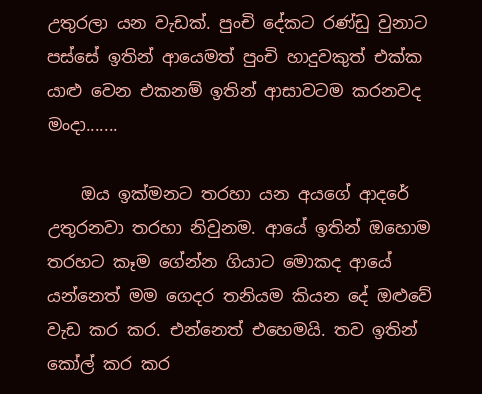උතුරලා යන වැඩක්. පුංචි දේකට රණ්ඩු වුනාට පස්සේ ඉතින් ආයෙමත් පුංචි හාදුවකුත් එක්ක යාළු වෙන එකනම් ඉතින් ආසාවටම කරනවද මංදා.......

    ඔය ඉක්මනට තරහා යන අයගේ ආදරේ උතුරනවා තරහා නිවුනම. ආයේ ඉතින් ඔහොම තරහට කෑම ගේන්න ගියාට මොකද ආයේ යන්නෙත් මම ගෙදර තනියම කියන දේ ඔළුවේ වැඩ කර කර. එන්නෙත් එහෙමයි. තව ඉතින් කෝල් කර කර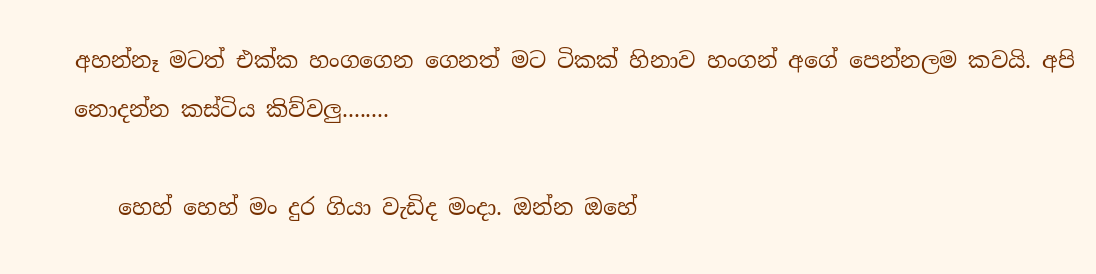අහන්නෑ මටත් එක්ක හංගගෙන ගෙනත් මට ටිකක් හිනාව හංගන් අගේ පෙන්නලම කවයි. අපි නොදන්න කස්ටිය කිව්වලු........

    හෙහ් හෙහ් මං දුර ගියා වැඩිද මංදා. ඔන්න ඔහේ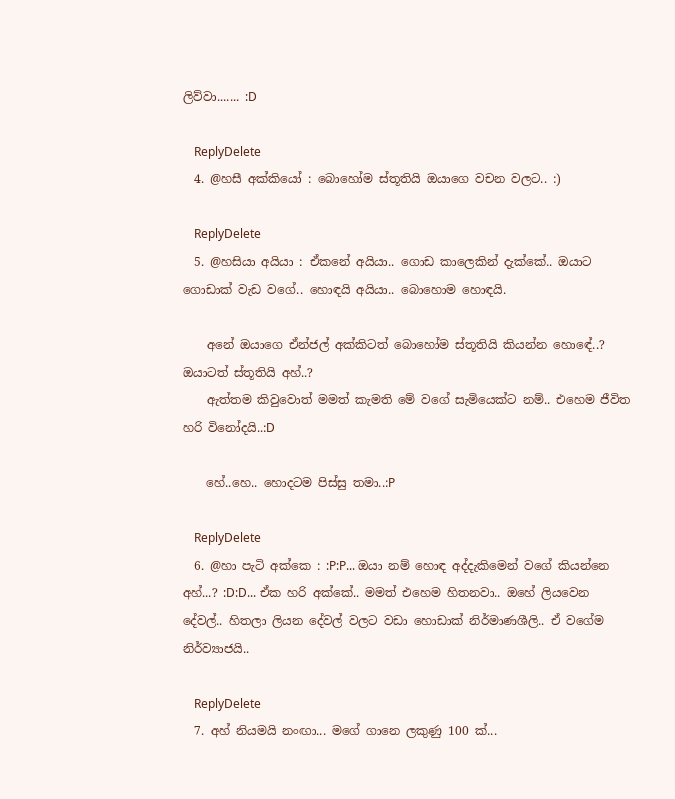ලිව්වා....... :D

    ReplyDelete
  4. @හසී අක්කියෝ : බොහෝම ස්තූතියි ඔයාගෙ වචන වලට.. :)

    ReplyDelete
  5. @හසියා අයියා : ඒකනේ අයියා.. ගොඩ කාලෙකින් දැක්කේ.. ඔයාට ගොඩාක් වැඩ වගේ.. හොඳයි අයියා.. බොහොම හොඳයි.

    අනේ ඔයාගෙ ඒන්ජල් අක්කිටත් බොහෝම ස්තූතියි කියන්න හොඳේ..? ඔයාටත් ස්තූතියි අහ්..?
    ඇත්තම කිවුවොත් මමත් කැමති මේ වගේ සැමියෙක්ට නම්.. එහෙම ජීවිත හරි විනෝදයි..:D

    හේ..හෙ.. හොදටම පිස්සු තමා..:P

    ReplyDelete
  6. @හා පැටි අක්කෙ : :P:P... ඔයා නම් හොඳ අද්දැකිමෙන් වගේ කියන්නෙ අහ්...? :D:D... ඒක හරි අක්කේ.. මමත් එහෙම හිතනවා.. ඔහේ ලියවෙන දේවල්.. හිතලා ලියන දේවල් වලට වඩා හොඩාක් නිර්මාණශීලි.. ඒ වගේම නිර්ව්‍යාජයි..

    ReplyDelete
  7. අහ් නියමයි නංඟා... මගේ ගානෙ ලකුණු 100 ක්...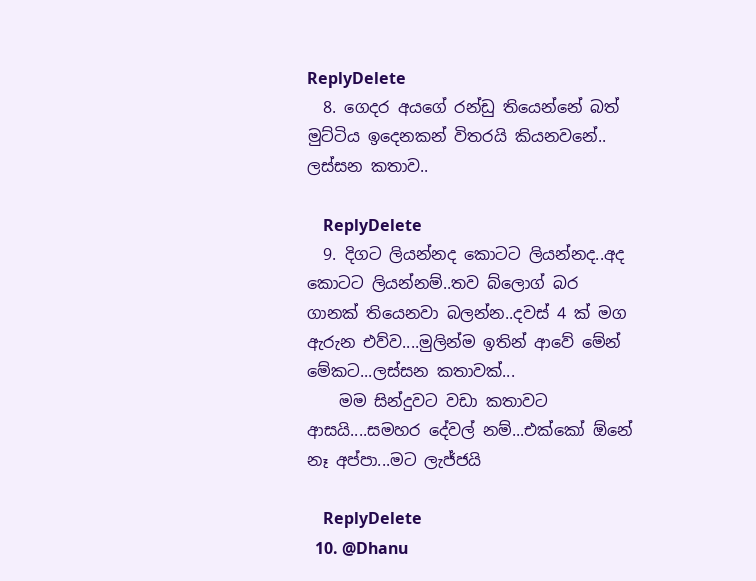ReplyDelete
  8. ගෙදර අයගේ රන්ඩු තියෙන්නේ බත් මුට්ටිය ඉදෙනකන් විතරයි කියනවනේ.. ලස්සන කතාව..

    ReplyDelete
  9. දිගට ලියන්නද කොටට ලියන්නද..අද කොටට ලියන්නම්..තව බ්ලොග් බර ගානක් තියෙනවා බලන්න..දවස් 4 ක් මග ඇරුන එව්ව....මුලින්ම ඉතින් ආවේ මේන් මේකට...ලස්සන කතාවක්...
    මම සින්දුවට වඩා කතාවට ආසයි....සමහර දේවල් නම්...එක්කෝ ඕනේ නෑ අප්පා...මට ලැජ්ජයි

    ReplyDelete
  10. @Dhanu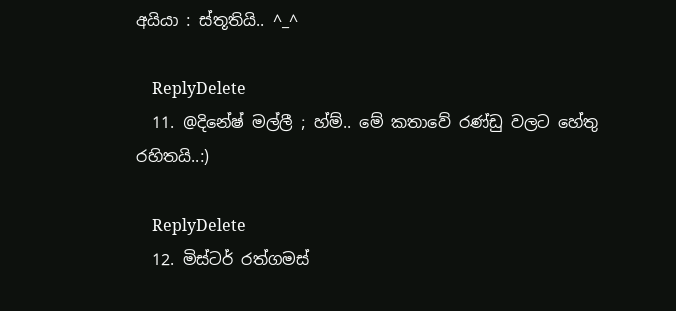අයියා : ස්තූතියි.. ^_^

    ReplyDelete
  11. @දිනේෂ් මල්ලී ; හ්ම්.. මේ කතාවේ රණ්ඩු වලට හේතු රහිතයි..:)

    ReplyDelete
  12. මිස්ටර් රත්ගමස්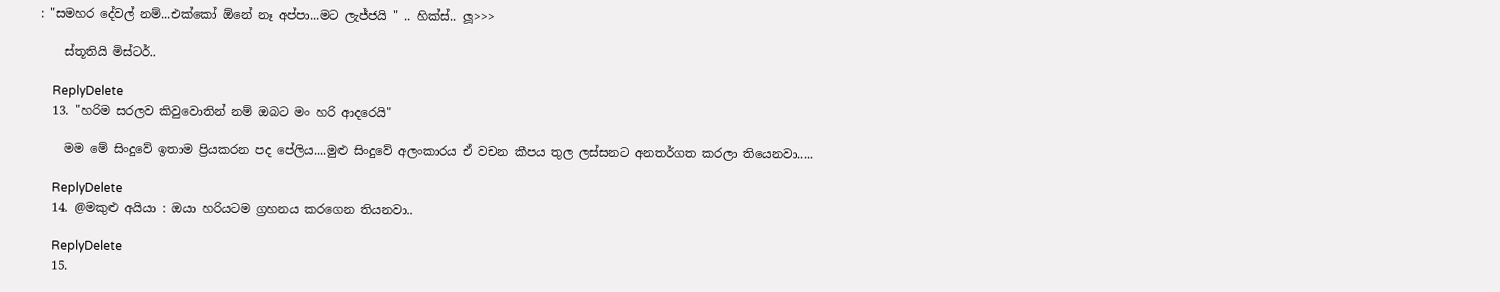: "සමහර දේවල් නම්...එක්කෝ ඕනේ නෑ අප්පා...මට ලැජ්ජයි " .. හික්ස්.. ලූ>>>

    ස්තූතියි මිස්ටර්..

    ReplyDelete
  13. "හරිම සරලව කිවුවොතින් නම් ඔබට මං හරි ආදරෙයි"

    මම මේ සිංදුවේ ඉතාම ප්‍රියකරන පද පේලිය....මුළු සිංදුවේ අලංකාරය ඒ වචන කීපය තුල ලස්සනට අනතර්ගත කරලා තියෙනවා.....

    ReplyDelete
  14. @මකුළු අයියා : ඔයා හරියටම ග්‍රහනය කරගෙන තියනවා..

    ReplyDelete
  15.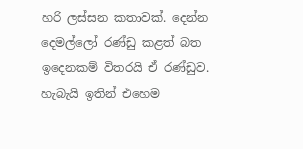හරි ලස්සන කතාවක්. දෙන්න දෙමල්ලෝ රණ්ඩු කළත් බත ඉදෙනකම් විතරයි ඒ රණ්ඩුව. හැබැයි ඉතින් එහෙම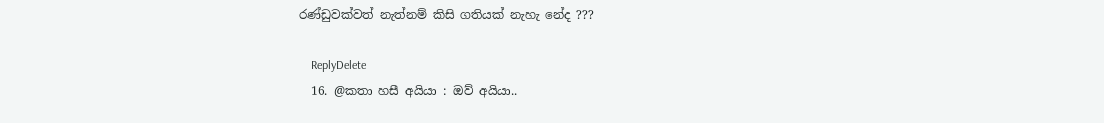රණ්ඩුවක්වත් නැත්නම් කිසි ගතියක් නැහැ නේද ???

    ReplyDelete
  16. @කතා හසී අයියා : ඔව් අයියා..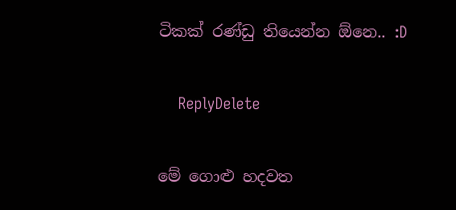ටිකක් රණ්ඩු තියෙන්න ඕනෙ.. :D

    ReplyDelete

මේ ගොළු හදවත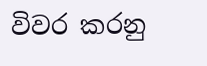විවර කරනු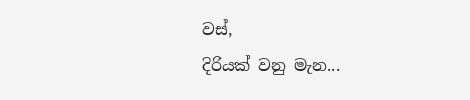වස්,
දිරියක් වනු මැන...